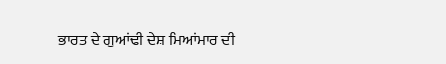ਭਾਰਤ ਦੇ ਗੁਆਂਢੀ ਦੇਸ਼ ਮਿਆਂਮਾਰ ਦੀ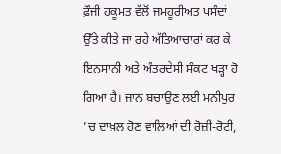ਫ਼ੌਜੀ ਹਕੂਮਤ ਵੱਲੋਂ ਜਮਹੂਰੀਅਤ ਪਸੰਦਾਂ ਉੱਤੇ ਕੀਤੇ ਜਾ ਰਹੇ ਅੱਤਿਆਚਾਰਾਂ ਕਰ ਕੇ ਇਨਸਾਨੀ ਅਤੇ ਅੰਤਰਦੇਸੀ ਸੰਕਟ ਖੜ੍ਹਾ ਹੋ ਗਿਆ ਹੈ। ਜਾਨ ਬਚਾਉਣ ਲਈ ਮਨੀਪੁਰ ’ਚ ਦਾਖ਼ਲ ਹੋਣ ਵਾਲਿਆਂ ਦੀ ਰੋਜ਼ੀ-ਰੋਟੀ,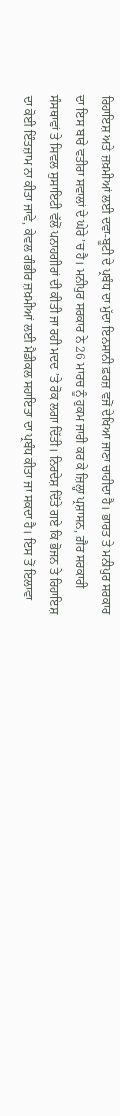ਰਿਹਾਇਸ਼ ਅਤੇ ਜ਼ਖ਼ਮੀਆਂ ਲਈ ਦਵਾ-ਬੂਟੀ ਦੇ ਪ੍ਰਬੰਧ ਦਾ ਮੁੱਦਾ ਇਨਸਾਨੀ ਫ਼ਰਜ਼ ਵਜੋਂ ਦੇਖਿਆ ਜਾਣਾ ਚਾਹੀਦਾ ਹੈ। ਭਾਰਤ ਤੇ ਮਨੀਪੁਰ ਸਰਕਾਰ ਦਾ ਇਸ ਬਾਰੇ ਵਤੀਰਾ ਸਵਾਲਾਂ ਦੇ ਘੇਰੇ ’ਚ ਹੈ। ਮਨੀਪੁਰ ਸਰਕਾਰ ਨੇ 26 ਮਾਰਚ ਨੂੰ ਹੁਕਮ ਜਾਰੀ ਕਰ ਕੇ ਜ਼ਿਲ੍ਹਾ ਪ੍ਰਸ਼ਾਸਨ, ਗ਼ੈਰ ਸਰਕਾਰੀ ਸੰਸਥਾਵਾਂ ਤੇ ਸਿਵਲ ਸੁਸਾਇਟੀ ਵੱਲੋਂ ਪਨਾਹਗੀਰਾਂ ਦੀ ਕੀਤੀ ਜਾ ਰਹੀ ਮਦਦ ’ਤੇ ਰੋਕ ਲਗਾ ਦਿੱਤੀ। ਨਿਰਦੇਸ਼ ਦਿੱਤੇ ਗਏ ਕਿ ਭੋਜਨ ਤੇ ਰਿਹਾਇਸ਼ ਦਾ ਕੋਈ ਇੰਤਜ਼ਾਮ ਨਾ ਕੀਤਾ ਜਾਵੇ, ਕੇਵਲ ਗੰਭੀਰ ਜ਼ਖ਼ਮੀਆਂ ਲਈ ਮੈਡੀਕਲ ਸਹਾਇਤਾ ਦਾ ਪ੍ਰਬੰਧ ਕੀਤਾ ਜਾ ਸਕਦਾ ਹੈ। ਇਸ ਤੋਂ ਇਲਾਵਾ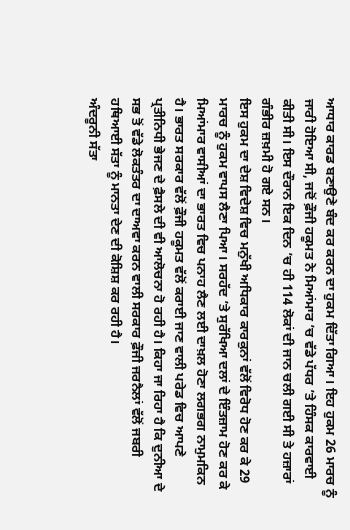ਆਧਾਰ ਕਾਰਡ ਬਣਾਉਣੇ ਬੰਦ ਕਰ ਕਰਨ ਦਾ ਹੁਕਮ ਦਿੱਤਾ ਗਿਆ। ਇਹ ਹੁਕਮ 26 ਮਾਰਚ ਨੂੰ ਜਾਰੀ ਹੋਇਆ ਸੀ, ਜਦੋਂ ਫ਼ੌਜੀ ਹਕੂਮਤ ਨੇ ਮਿਆਂਮਾਰ ’ਚ ਵੱਡੇ ਪੱਧਰ ’ਤੇ ਹਿੰਸਕ ਕਾਰਵਾਈ ਕੀਤੀ ਸੀ। ਇਸ ਦੌਰਾਨ ਇਕ ਦਿਨ ’ਚ ਹੀ 114 ਲੋਕਾਂ ਦੀ ਜਾਨ ਚਲੀ ਗਈ ਸੀ ਤੇ ਹਜ਼ਾਰਾਂ ਗੰਭੀਰ ਜ਼ਖ਼ਮੀ ਹੋ ਗਏ ਸਨ।
ਇਸ ਹੁਕਮ ਦਾ ਦੇਸ਼ ਵਿਦੇਸ਼ ਵਿਚ ਮਨੁੱਖੀ ਅਧਿਕਾਰ ਕਾਰਕੁਨਾਂ ਵੱਲੋਂ ਵਿਰੋਧ ਹੋਣ ਕਰ ਕੇ 29 ਮਾਰਚ ਨੂੰ ਹੁਕਮ ਵਾਪਸ ਲੈਣਾ ਪਿਆ। ਸਰਹੱਦ ’ਤੇ ਸੁਰੱਖਿਆ ਦਲਾਂ ਦੇ ਇੰਤਜ਼ਾਮ ਹੋਣ ਕਰ ਕੇ ਮਿਆਂਮਾਰ ਵਾਸੀਆਂ ਦਾ ਭਾਰਤ ਵਿਚ ਪਨਾਹ ਲੈਣ ਲਈ ਦਾਖ਼ਲ ਹੋਣਾ ਲਗਭਗ ਨਾਮੁਮਕਿਨ ਹੈ। ਭਾਰਤ ਸਰਕਾਰ ਵੱਲੋਂ ਫ਼ੌਜੀ ਹਕੂਮਤ ਵੱਲੋਂ ਕਰਾਈ ਜਾਣ ਵਾਲੀ ਪਰੇਡ ਵਿਚ ਆਪਣੇ ਪ੍ਰਤੀਨਿਧੀ ਭੇਜਣ ਦੇ ਫ਼ੈਸਲੇ ਦੀ ਵੀ ਆਲੋਚਨਾ ਹੋ ਰਹੀ ਹੈ। ਕਿਹਾ ਜਾ ਰਿਹਾ ਹੈ ਕਿ ਦੁਨੀਆ ਦੇ ਸਭ ਤੋਂ ਵੱਡੇ ਲੋਕਤੰਤਰ ਦਾ ਦਾਅਵਾ ਕਰਨ ਵਾਲੀ ਸਰਕਾਰ ਫ਼ੌਜੀ ਜਰਨੈਲਾਂ ਵੱਲੋਂ ਜਬਰੀ ਹਥਿਆਈ ਸੱਤਾ ਨੂੰ ਮਾਨਤਾ ਦੇਣ ਦੀ ਕੋਸ਼ਿਸ਼ ਕਰ ਰਹੀ ਹੈ।
ਅੰਦਰੂਨੀ ਸੱਤਾ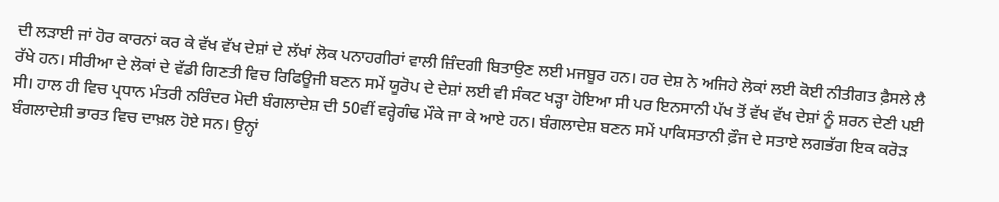ਦੀ ਲੜਾਈ ਜਾਂ ਹੋਰ ਕਾਰਨਾਂ ਕਰ ਕੇ ਵੱਖ ਵੱਖ ਦੇਸ਼ਾਂ ਦੇ ਲੱਖਾਂ ਲੋਕ ਪਨਾਹਗੀਰਾਂ ਵਾਲੀ ਜ਼ਿੰਦਗੀ ਬਿਤਾਉਣ ਲਈ ਮਜਬੂਰ ਹਨ। ਹਰ ਦੇਸ਼ ਨੇ ਅਜਿਹੇ ਲੋਕਾਂ ਲਈ ਕੋਈ ਨੀਤੀਗਤ ਫ਼ੈਸਲੇ ਲੈ ਰੱਖੇ ਹਨ। ਸੀਰੀਆ ਦੇ ਲੋਕਾਂ ਦੇ ਵੱਡੀ ਗਿਣਤੀ ਵਿਚ ਰਿਫਿਊਜੀ ਬਣਨ ਸਮੇਂ ਯੂਰੋਪ ਦੇ ਦੇਸ਼ਾਂ ਲਈ ਵੀ ਸੰਕਟ ਖੜ੍ਹਾ ਹੋਇਆ ਸੀ ਪਰ ਇਨਸਾਨੀ ਪੱਖ ਤੋਂ ਵੱਖ ਵੱਖ ਦੇਸ਼ਾਂ ਨੂੰ ਸ਼ਰਨ ਦੇਣੀ ਪਈ ਸੀ। ਹਾਲ ਹੀ ਵਿਚ ਪ੍ਰਧਾਨ ਮੰਤਰੀ ਨਰਿੰਦਰ ਮੋਦੀ ਬੰਗਲਾਦੇਸ਼ ਦੀ 50ਵੀਂ ਵਰ੍ਹੇਗੰਢ ਮੌਕੇ ਜਾ ਕੇ ਆਏ ਹਨ। ਬੰਗਲਾਦੇਸ਼ ਬਣਨ ਸਮੇਂ ਪਾਕਿਸਤਾਨੀ ਫ਼ੌਜ ਦੇ ਸਤਾਏ ਲਗਭੱਗ ਇਕ ਕਰੋੜ ਬੰਗਲਾਦੇਸ਼ੀ ਭਾਰਤ ਵਿਚ ਦਾਖ਼ਲ ਹੋਏ ਸਨ। ਉਨ੍ਹਾਂ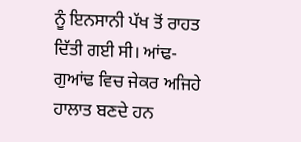ਨੂੰ ਇਨਸਾਨੀ ਪੱਖ ਤੋਂ ਰਾਹਤ ਦਿੱਤੀ ਗਈ ਸੀ। ਆਂਢ-ਗੁਆਂਢ ਵਿਚ ਜੇਕਰ ਅਜਿਹੇ ਹਾਲਾਤ ਬਣਦੇ ਹਨ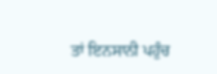ਤਾਂ ਇਨਸਾਨੀ ਪਹੁੰਚ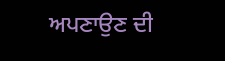ਅਪਣਾਉਣ ਦੀ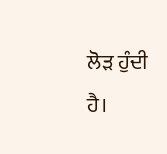ਲੋੜ ਹੁੰਦੀ ਹੈ।